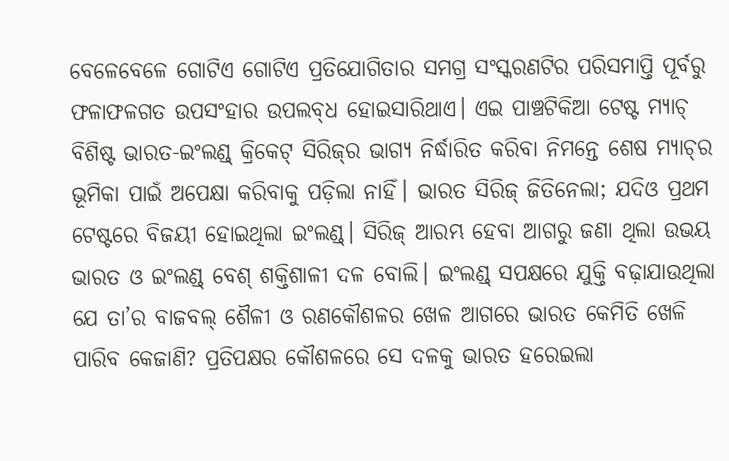ବେଳେବେଳେ ଗୋଟିଏ ଗୋଟିଏ ପ୍ରତିଯୋଗିତାର ସମଗ୍ର ସଂସ୍କରଣଟିର ପରିସମାପ୍ତି ପୂର୍ବରୁ ଫଳାଫଳଗତ ଉପସଂହାର ଉପଲବ୍‌ଧ ହୋଇସାରିଥାଏ। ଏଇ ପାଞ୍ଚଟିକିଆ ଟେଷ୍ଟ ମ୍ୟାଚ୍‌ ବିଶିଷ୍ଟ ଭାରତ-ଇଂଲଣ୍ଡ୍‌ କ୍ରିକେଟ୍‌ ସିରିଜ୍‌ର ଭାଗ୍ୟ ନିର୍ଦ୍ଧାରିତ କରିବା ନିମନ୍ତେ ଶେଷ ମ୍ୟାଚ୍‌ର ଭୂମିକା ପାଇଁ ଅପେକ୍ଷା କରିବାକୁ ପଡ଼ିଲା ନାହିଁ। ଭାରତ ସିରିଜ୍‌ ଜିତିନେଲା; ଯଦିଓ ପ୍ରଥମ ଟେଷ୍ଟରେ ବିଜୟୀ ହୋଇଥିଲା ଇଂଲଣ୍ଡ୍‌। ସିରିଜ୍‌ ଆରମ୍ଭ ହେବା ଆଗରୁ ଜଣା ଥିଲା ଉଭୟ ଭାରତ ଓ ଇଂଲଣ୍ଡ୍‌ ବେଶ୍ ଶକ୍ତିଶାଳୀ ଦଳ ବୋଲି। ଇଂଲଣ୍ଡ୍‌ ସପକ୍ଷରେ ଯୁକ୍ତି ବଢ଼ାଯାଉଥିଲା ଯେ ତା’ର ବାଜବଲ୍ ଶୈଳୀ ଓ ରଣକୌଶଳର ଖେଳ ଆଗରେ ଭାରତ କେମିତି ଖେଳି ପାରିବ କେଜାଣି? ପ୍ରତିପକ୍ଷର କୌଶଳରେ ସେ ଦଳକୁ ଭାରତ ହରେଇଲା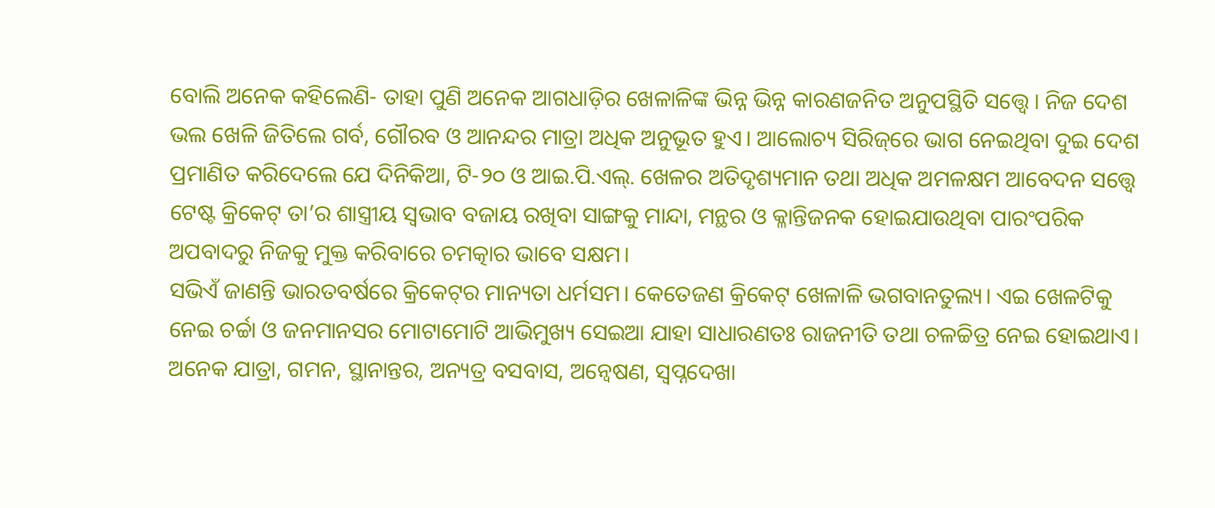ବୋଲି ଅନେକ କହିଲେଣି- ତାହା ପୁଣି ଅନେକ ଆଗଧାଡ଼ିର ଖେଳାଳିଙ୍କ ଭିନ୍ନ ଭିନ୍ନ କାରଣଜନିତ ଅନୁପସ୍ଥିତି ସତ୍ତ୍ବେ। ନିଜ ଦେଶ ଭଲ ଖେଳି ଜିତିଲେ ଗର୍ବ, ଗୌରବ ଓ ଆନନ୍ଦର ମାତ୍ରା ଅଧିକ ଅନୁଭୂତ ହୁଏ। ଆଲୋଚ୍ୟ ସିରିଜ୍‌ରେ ଭାଗ ନେଇଥିବା ଦୁଇ ଦେଶ ପ୍ରମାଣିତ କରିଦେଲେ ଯେ ଦିନିକିଆ, ଟି-୨୦ ଓ ଆଇ.ପି.ଏଲ୍. ଖେଳର ଅତିଦୃଶ୍ୟମାନ ତଥା ଅଧିକ ଅମଳକ୍ଷମ ଆବେଦନ ସତ୍ତ୍ବେ ଟେଷ୍ଟ କ୍ରିକେଟ୍‌ ତା’ର ଶାସ୍ତ୍ରୀୟ ସ୍ବଭାବ ବଜାୟ ରଖିବା ସାଙ୍ଗକୁ ମାନ୍ଦା, ମନ୍ଥର ଓ କ୍ଳାନ୍ତିଜନକ ହୋଇଯାଉଥିବା ପାରଂପରିକ ଅପବାଦରୁ ନିଜକୁ ମୁକ୍ତ କରିବାରେ ଚମତ୍କାର ଭାବେ ସକ୍ଷମ।
ସଭିଏଁ ଜାଣନ୍ତି ଭାରତବର୍ଷରେ କ୍ରିକେଟ୍‌ର ମାନ୍ୟତା ଧର୍ମସମ। କେତେଜଣ କ୍ରିକେଟ୍‌ ଖେଳାଳି ଭଗବାନତୁଲ୍ୟ। ଏଇ ଖେଳଟିକୁ ନେଇ ଚର୍ଚ୍ଚା ଓ ଜନମାନସର ମୋଟାମୋଟି ଆଭିମୁଖ୍ୟ ସେଇଆ ଯାହା ସାଧାରଣତଃ ରାଜନୀତି ତଥା ଚଳଚ୍ଚିତ୍ର ନେଇ ହୋଇଥାଏ। ଅନେକ ଯାତ୍ରା, ଗମନ, ସ୍ଥାନାନ୍ତର, ଅନ୍ୟତ୍ର ବସବାସ, ଅନ୍ବେଷଣ, ସ୍ବପ୍ନଦେଖା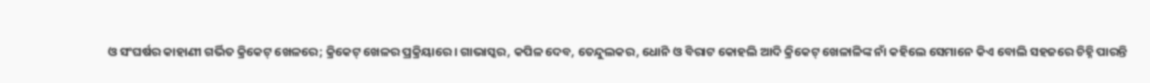ଓ ସଂଘର୍ଷର କାହାଣୀ ଗର୍ଭିତ କ୍ରିକେଟ୍‌ ଖେଳରେ; କ୍ରିକେଟ୍‌ ଖେଳର ପ୍ରକ୍ରିୟାରେ। ଗାଭାସ୍କର, କପିଳ ଦେବ, ତେନ୍ଦୁଲକର, ଧୋନି ଓ ବିରାଟ କୋହଲି ଆଦି କ୍ରିକେଟ୍‌ ଖେଳାଳିଙ୍କ ନାଁ କହିଲେ ସେମାନେ କିଏ ବୋଲି ସହଜରେ ଚିହ୍ନି ପାରନ୍ତି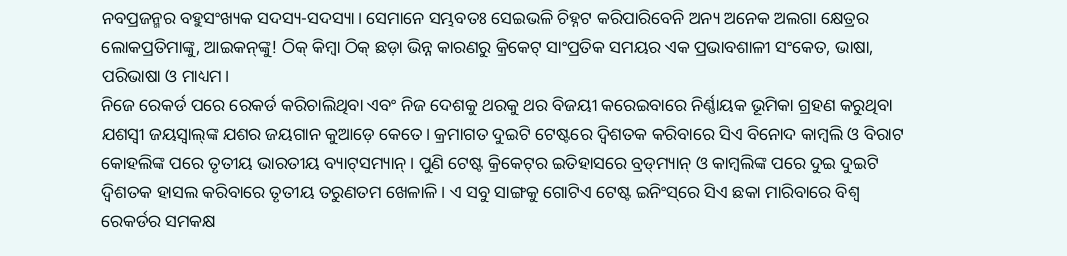ନବପ୍ରଜନ୍ମର ବହୁସଂଖ୍ୟକ ସଦସ୍ୟ-ସଦସ୍ୟା। ସେମାନେ ସମ୍ଭବତଃ ସେଇଭଳି ଚିହ୍ନଟ କରିପାରିବେନି ଅନ୍ୟ ଅନେକ ଅଲଗା କ୍ଷେତ୍ରର ଲୋକପ୍ରତିମାଙ୍କୁ, ଆଇକନ୍‌ଙ୍କୁ! ଠିକ୍ କିମ୍ବା ଠିକ୍ ଛଡ଼ା ଭିନ୍ନ କାରଣରୁ କ୍ରିକେଟ୍‌ ସାଂପ୍ରତିକ ସମୟର ଏକ ପ୍ରଭାବଶାଳୀ ସଂକେତ, ଭାଷା, ପରିଭାଷା ଓ ମାଧ୍ୟମ।
ନିଜେ ରେକର୍ଡ ପରେ ରେକର୍ଡ କରିଚାଲିଥିବା ଏବଂ ନିଜ ଦେଶକୁ ଥରକୁ ଥର ବିଜୟୀ କରେଇବାରେ ନିର୍ଣ୍ଣାୟକ ଭୂମିକା ଗ୍ରହଣ କରୁଥିବା ଯଶସ୍ବୀ ଜୟସ୍ବାଲ୍‌ଙ୍କ ଯଶର ଜୟଗାନ କୁଆଡ଼େ କେତେ। କ୍ରମାଗତ ଦୁଇଟି ଟେଷ୍ଟରେ ଦ୍ବିଶତକ କରିବାରେ ସିଏ ବିନୋଦ କାମ୍ବଲି ଓ ବିରାଟ କୋହଲିଙ୍କ ପରେ ତୃତୀୟ ଭାରତୀୟ ବ୍ୟାଟ୍‌ସମ୍ୟାନ୍। ପୁଣି ଟେଷ୍ଟ କ୍ରିକେଟ୍‌ର ଇତିହାସରେ ବ୍ରଡ୍‌ମ୍ୟାନ୍ ଓ କାମ୍ବଲିଙ୍କ ପରେ ଦୁଇ ଦୁଇଟି ଦ୍ବିଶତକ ହାସଲ କରିବାରେ ତୃତୀୟ ତରୁଣତମ ଖେଳାଳି। ଏ ସବୁ ସାଙ୍ଗକୁ ଗୋଟିଏ‌ ଟେଷ୍ଟ ଇନିଂସ୍‌ରେ ସିଏ ଛକା ମାରିବାରେ ବିଶ୍ବ ରେକର୍ଡର ସମକକ୍ଷ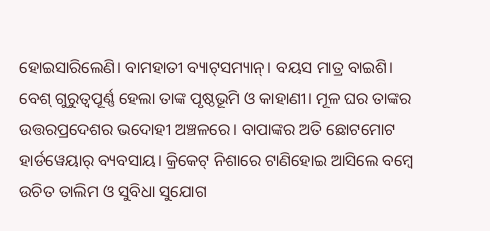ହୋଇସାରିଲେଣି। ବାମହାତୀ ବ୍ୟାଟ୍‌ସମ୍ୟାନ୍। ବୟସ ମାତ୍ର ବାଇଶି। ବେଶ୍ ଗୁରୁତ୍ବପୂର୍ଣ୍ଣ‌ ହେଲା ତାଙ୍କ ପୃଷ୍ଠଭୂମି ଓ କାହାଣୀ। ମୂଳ ଘର ତାଙ୍କର ଉତ୍ତରପ୍ରଦେଶର ଭଦୋହୀ ଅଞ୍ଚଳରେ। ବାପାଙ୍କର ଅତି ଛୋଟମୋଟ ହାର୍ଡୱେୟାର୍ ବ୍ୟବସାୟ। କ୍ରିକେଟ୍‌ ନିଶାରେ ଟାଣିହୋଇ ‌ଆସିଲେ ବମ୍ବେ ଉଚିତ ତାଲିମ ଓ ସୁବିଧା ସୁଯୋଗ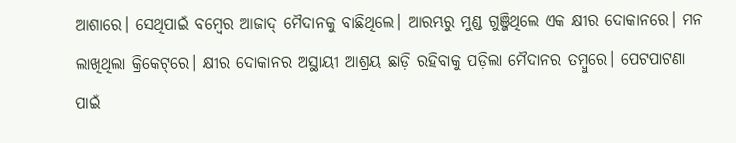ଆଶାରେ। ସେଥିପାଇଁ ବମ୍ବେର ଆଜାଦ୍ ମୈଦାନକୁ ବାଛିଥିଲେ। ଆରମ୍ଭରୁ ମୁଣ୍ଡ ଗୁଞ୍ଜିଥିଲେ ଏକ କ୍ଷୀର ଦୋକାନରେ। ମନ ଲାଖିଥିଲା କ୍ରିକେଟ୍‌ରେ। କ୍ଷୀର ଦୋକାନର ଅସ୍ଥାୟୀ ଆଶ୍ରୟ ଛାଡ଼ି ରହିବାକୁ ପଡ଼ିଲା ମୈଦାନର ତମ୍ବୁରେ। ପେଟପାଟଣା ପାଇଁ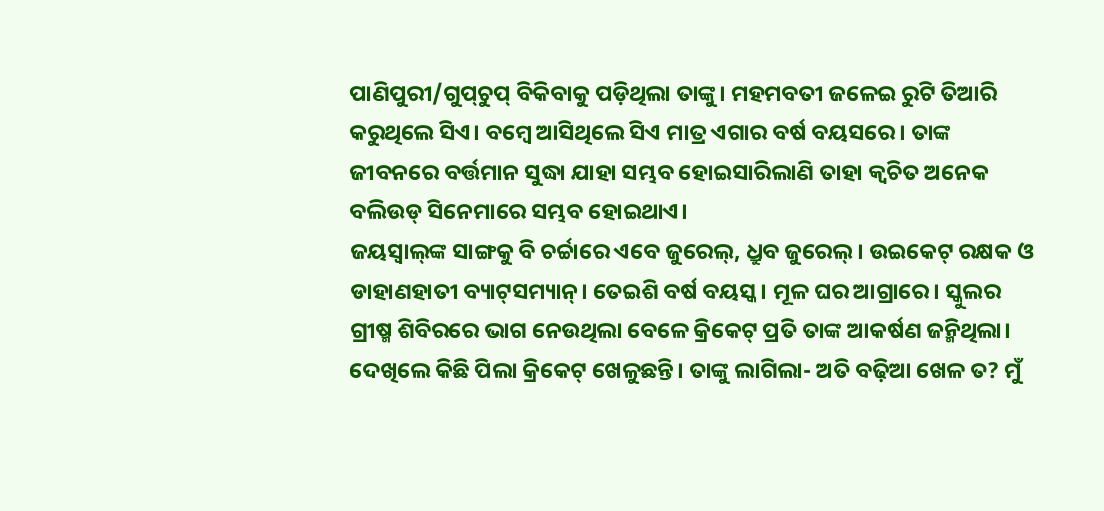ପାଣିପୁରୀ/ଗୁପ୍‌ଚୁପ୍ ବିକିବାକୁ ପଡ଼ିଥିଲା ତାଙ୍କୁ। ମହମବତୀ ଜଳେଇ ରୁଟି ତିଆରି କରୁଥିଲେ ସିଏ। ବମ୍ବେ ଆସିଥିଲେ ସିଏ ମାତ୍ର ଏଗାର ବର୍ଷ ବୟସରେ। ତାଙ୍କ ଜୀବନରେ ବର୍ତ୍ତମାନ ସୁଦ୍ଧା ଯାହା ସମ୍ଭବ ହୋଇସାରିଲାଣି ତାହା କ୍ବଚିତ ଅନେକ ବଲିଉଡ୍ ସିନେମାରେ ସମ୍ଭବ ହୋଇଥାଏ।
ଜୟସ୍ବାଲ୍‌ଙ୍କ ସାଙ୍ଗକୁ ବି ଚର୍ଚ୍ଚାରେ ଏବେ ଜୁରେଲ୍, ଧ୍ରୁବ ଜୁରେଲ୍। ଉଇକେଟ୍ ରକ୍ଷକ ଓ ଡାହାଣହାତୀ ବ୍ୟାଟ୍‌ସମ୍ୟାନ୍। ତେଇଶି ବର୍ଷ ବୟସ୍କ। ମୂଳ ଘର ଆଗ୍ରାରେ। ସ୍କୁଲର ଗ୍ରୀଷ୍ମ ଶିବିରରେ ଭାଗ ନେଉଥିଲା ବେଳେ କ୍ରିକେଟ୍‌ ପ୍ରତି ତାଙ୍କ ଆକର୍ଷଣ ଜନ୍ମିଥିଲା। ଦେଖିଲେ କିଛି ପିଲା କ୍ରିକେଟ୍‌ ଖେଳୁଛନ୍ତି। ତାଙ୍କୁ ଲାଗିଲା- ଅତି ବଢ଼ିଆ ଖେଳ ତ? ମୁଁ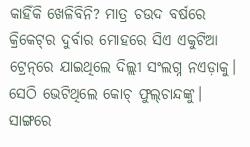କାହିଁକି ଖେଳିବିନି? ମାତ୍ର ଚଉଦ ବର୍ଷରେ କ୍ରିକେଟ୍‌ର ଦୁର୍ବାର ମୋହରେ ସିଏ ଏକୁଟିଆ ଟ୍ରେନ୍‌ରେ ଯାଇଥିଲେ ଦିଲ୍ଲୀ ସଂଲଗ୍ନ ନଏଡ଼ାକୁ। ସେଠି ଭେଟିଥିଲେ କୋଚ୍ ଫୁଲ୍‌ଚାନ୍ଦଙ୍କୁ। ସାଙ୍ଗରେ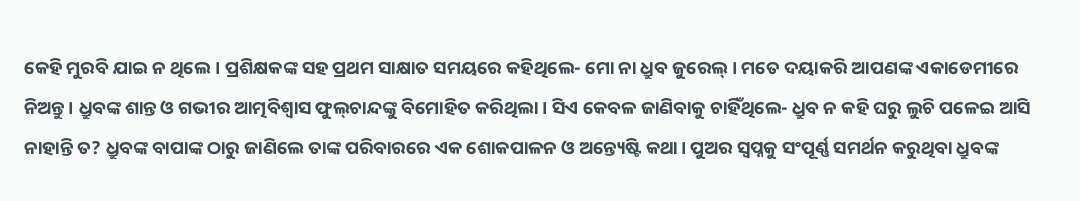କେହି ମୁରବି ଯାଇ ନ ଥିଲେ। ପ୍ରଶିକ୍ଷକଙ୍କ ସହ ପ୍ରଥମ ସାକ୍ଷାତ ସମୟରେ କହ‌ିଥିଲେ- ମୋ ନା ଧ୍ରୁବ ଜୁରେଲ୍। ମତେ ଦୟାକରି ଆପଣଙ୍କ ଏକାଡେମୀରେ ନିଅନ୍ତୁ। ଧ୍ରୁବଙ୍କ ଶାନ୍ତ ଓ ଗଭୀର ଆତ୍ମବିଶ୍ବାସ ଫୁଲ୍‌ଚାନ୍ଦଙ୍କୁ ବିମୋହିତ କରିଥିଲା। ସିଏ କେବଳ ଜାଣିବାକୁ ଚାହିଁଥିଲେ- ଧ୍ରୁବ ନ କହି ଘରୁ ଲୁଚି ପଳେଇ ଆସି ନାହାନ୍ତି ତ? ଧ୍ରୁବଙ୍କ ବାପାଙ୍କ ଠାରୁ ଜାଣିଲେ ତାଙ୍କ ପରିବାରରେ ଏକ ଶୋକପାଳନ ଓ ଅନ୍ତ୍ୟେଷ୍ଟି କଥା। ପୁଅର ସ୍ବପ୍ନକୁ ସଂପୂର୍ଣ୍ଣ ସମର୍ଥନ କରୁଥିବା ଧ୍ରୁବଙ୍କ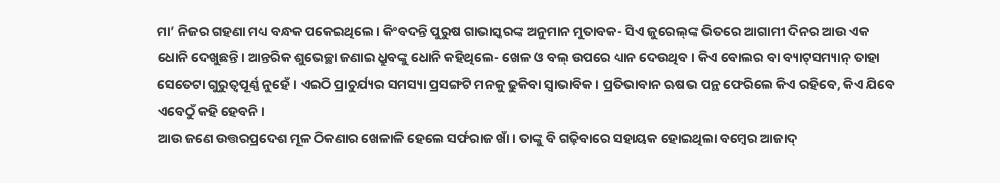ମା’ ନିଜର ଗହଣା ମଧ୍ୟ ବନ୍ଧକ ପକେଇଥିଲେ। କିଂବଦନ୍ତି ପୁରୁଷ ଗାଭାସ୍କରଙ୍କ ଅନୁମାନ ମୁତାବକ- ସିଏ ଜୁରେଲ୍‌ଙ୍କ ଭିତରେ ଆଗାମୀ ଦିନର ଆଉ ଏକ ଧୋନି ଦେଖୁଛନ୍ତି। ଆନ୍ତରିକ ଶୁଭେଚ୍ଛା ଜଣାଇ ଧ୍ରୁବଙ୍କୁ ଧୋନି କହିଥିଲେ- ଖେଳ ଓ ବଲ୍ ଉପରେ ଧ୍ୟାନ ଦେଉଥିବ। କିଏ ବୋଲର ବା ବ୍ୟାଟ୍‌ସମ୍ୟାନ୍ ତାହା ସେତେଟା ଗୁରୁତ୍ବପୂର୍ଣ୍ଣ ନୁହେଁ। ଏଇଠି ପ୍ରାଚୁର୍ଯ୍ୟର ସମସ୍ୟା ପ୍ରସଙ୍ଗଟି ମନକୁ ଢୁକିବା ସ୍ବାଭାବିକ। ପ୍ରତିଭାବାନ ଋଷଭ ପନ୍ଥ ଫେରିଲେ କିଏ ରହିବେ, କିଏ ଯିବେ ଏବେଠୁଁ କହି ହେବନି।
ଆଉ ଜଣେ ଉତ୍ତରପ୍ରଦେଶ ମୂଳ ଠିକଣାର ଖେଳାଳି ହେଲେ ସର୍ଫରାଜ ଖାଁ। ତାଙ୍କୁ ବି ଗଢ଼ିବାରେ ସହାୟକ ହୋଇଥିଲା ବମ୍ବେର ଆଜାଦ୍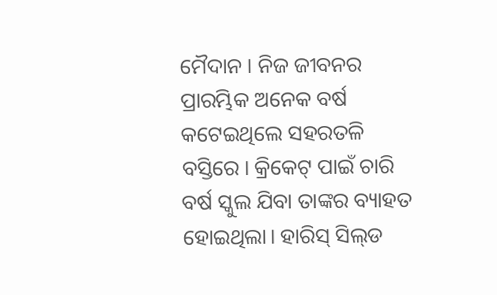ମୈଦାନ। ନିଜ ଜୀବନର ପ୍ରାରମ୍ଭିକ ଅନେକ ବର୍ଷ କଟେଇଥିଲେ ସହରତଳି ବସ୍ତିରେ। କ୍ରିକେଟ୍‌ ପାଇଁ ଚାରି ବର୍ଷ ସ୍କୁଲ ଯିବା ତାଙ୍କର ବ୍ୟାହତ ହୋଇଥିଲା। ହାରିସ୍ ସିଲ୍‌ଡ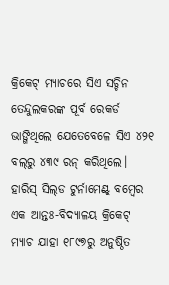କ୍ରିକେଟ୍‌ ମ୍ୟାଚରେ ସିଏ ସଚ୍ଚିନ ତେନ୍ଦୁଲକରଙ୍କ ପୂର୍ବ ରେକର୍ଡ ଭାଙ୍ଗିଥିଲେ ଯେତେବେଳେ ସିଏ ୪୨୧ ବଲ୍‌ରୁ ୪୩୯ ରନ୍ କରିଥିଲେ। ହାରିସ୍ ସିଲ୍‌ଡ ଟୁର୍ନାମେଣ୍ଟ୍ ବମ୍ବେର ଏକ ଆନ୍ତଃ-ବିଦ୍ୟାଳୟ କ୍ରିକେଟ୍‌ ମ୍ୟାଚ ଯାହା ୧୮୯୭ରୁ ଅନୁଷ୍ଠିତ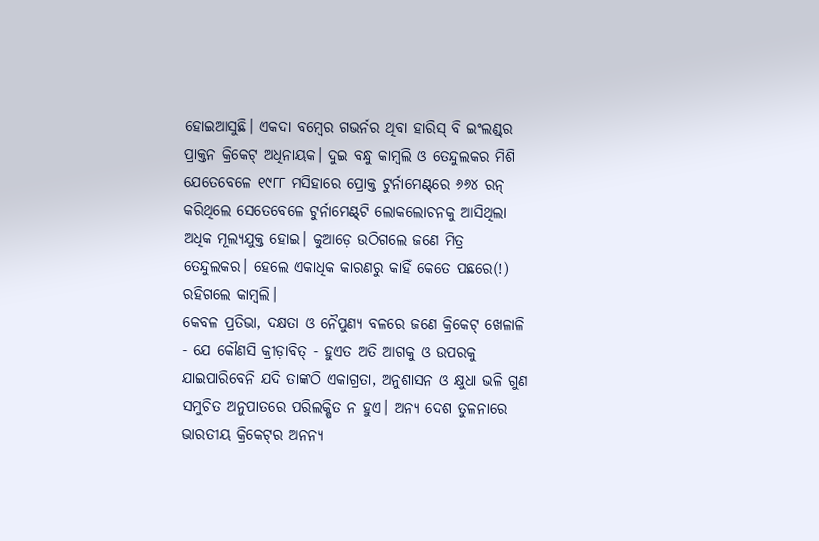ହୋଇଆସୁଛି। ଏକଦା ବମ୍ବେର ଗଭର୍ନର ଥିବା ହାରିସ୍ ବି ଇଂଲଣ୍ଡ୍‌ର ପ୍ରାକ୍ତନ କ୍ରିକେଟ୍‌ ଅଧିନାୟକ। ଦୁଇ ବନ୍ଧୁ କାମ୍ବଲି ଓ ତେନ୍ଦୁଲକର ମିଶି ଯେତେବେଳେ ୧୯୮୮ ମସିହାରେ ପ୍ରୋକ୍ତ ଟୁର୍ନାମେଣ୍ଟ୍‌ରେ ୬୬୪ ରନ୍ କରିଥିଲେ ସେତେବେଳେ ଟୁର୍ନାମେଣ୍ଟ୍‌ଟି ଲୋକଲୋଚନକୁ ଆସିଥିଲା ଅଧିକ ମୂଲ୍ୟଯୁକ୍ତ ହୋଇ। କୁଆଡ଼େ ଉଠିଗଲେ ଜଣେ ମିତ୍ର ତେନ୍ଦୁଲକର। ହେଲେ ଏକାଧିକ କାରଣରୁ କାହିଁ କେତେ ପଛରେ(!) ରହିଗଲେ କାମ୍ବଲି।
କେବଳ ପ୍ରତିଭା, ଦକ୍ଷତା ଓ ନୈପୁଣ୍ୟ ବଳରେ ଜଣେ କ୍ରିକେଟ୍‌ ଖେଳାଳି - ଯେ କୌଣସି କ୍ରୀଡ଼ାବିତ୍ - ହୁଏତ ଅତି ଆଗକୁ ଓ ଉପରକୁ ଯାଇପାରିବେନି ଯଦି ତାଙ୍କଠି ଏକାଗ୍ରତା, ଅନୁଶାସନ ଓ କ୍ଷୁଧା ଭଳି ଗୁଣ ସମୁଚିତ ଅନୁପାତରେ ପରିଲକ୍ଷିତ ନ ହୁଏ। ଅନ୍ୟ ଦେଶ ତୁଳନାରେ ଭାରତୀୟ କ୍ରିକେଟ୍‌ର ଅନନ୍ୟ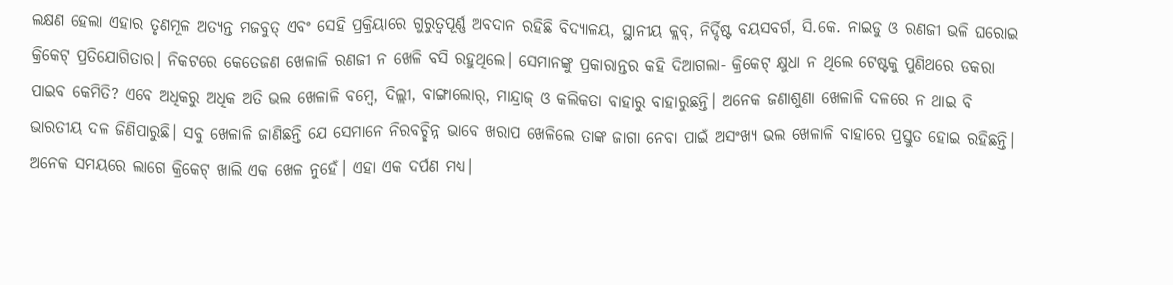ଲକ୍ଷଣ ହେଲା ଏହାର ତୃଣମୂଳ ଅତ୍ୟନ୍ତ ମଜବୁତ୍ ଏବଂ ସେହି ପ୍ରକ୍ରିୟାରେ ଗୁରୁତ୍ବପୂର୍ଣ୍ଣ ଅବଦାନ ରହିଛି ବିଦ୍ୟାଳୟ, ସ୍ଥାନୀୟ କ୍ଲବ୍, ନିର୍ଦ୍ଦିଷ୍ଟ ବୟସବର୍ଗ, ସି.କେ. ନାଇଡୁ ଓ ରଣଜୀ ଭଳି ଘରୋଇ କ୍ରିକେଟ୍‌ ପ୍ରତିଯୋଗିତାର। ନିକଟରେ କେତେଜଣ ଖେଳାଳି ରଣଜୀ ନ ଖେଳି ବସି ରହୁଥିଲେ। ସେମାନଙ୍କୁ ପ୍ରକାରାନ୍ତର କହି ଦିଆଗଲା- କ୍ରିକେଟ୍‌ କ୍ଷୁଧା ନ ଥିଲେ ଟେଷ୍ଟକୁ ପୁଣିଥରେ ଡକରା ପାଇବ କେମିତି? ଏବେ ଅଧିକରୁ ଅଧିକ ଅତି ଭଲ ଖେଳାଳି ବମ୍ବେ, ଦିଲ୍ଲୀ, ବାଙ୍ଗାଲୋର୍, ମାନ୍ଦ୍ରାଜ୍ ଓ କଲିକତା ବାହାରୁ ବାହାରୁଛନ୍ତି। ଅନେକ ଜଣାଶୁଣା ଖେଳାଳି ଦଳରେ ନ ଥାଇ ବି ଭାରତୀୟ ଦଳ ଜିଣିପାରୁଛି। ସବୁ ଖେଳାଳି ଜାଣିଛନ୍ତି ଯେ ସେମାନେ ନିରବଚ୍ଛିନ୍ନ ଭାବେ ଖରାପ ଖେଳିଲେ ତାଙ୍କ ଜାଗା ନେବା ପାଇଁ ଅସଂଖ୍ୟ ଭଲ ଖେଳାଳି ବାହାରେ ପ୍ରସ୍ତୁତ ହୋଇ ରହିଛନ୍ତି।
ଅନେକ ସମୟରେ ଲାଗେ କ୍ରିକେଟ୍‌ ଖାଲି ଏକ ଖେଳ ନୁହେଁ। ଏହା ଏକ ଦର୍ପଣ ମଧ୍ୟ।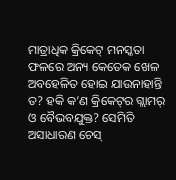ମାତ୍ରାଧିକ କ୍ରିକେଟ୍‌ ମନସ୍କତା ଫଳରେ ଅନ୍ୟ କେତେକ ଖେଳ ଅବହେଳିତ ହୋଇ ଯାଉନାହାନ୍ତି ତ? ହକି କ’ଣ କ୍ରିକେଟ୍‌ର ଗ୍ଲାମର୍ ଓ ବୈଭବଯୁକ୍ତ? ସେମିତି ଅସାଧାରଣ ଚେସ୍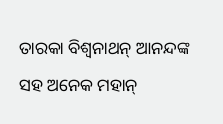ତାରକା ବିଶ୍ବନାଥନ୍ ଆନନ୍ଦଙ୍କ ସହ ଅନେକ ମହାନ୍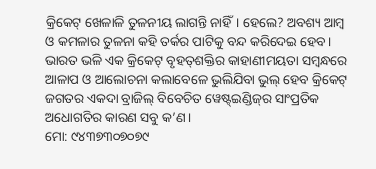କ୍ରିକେଟ୍‌ ଖେଳାଳି ତୁଳନୀୟ ଲାଗନ୍ତି ନାହିଁ। ହେଲେ? ଅବଶ୍ୟ ଆମ୍ବ ଓ କମଳାର ତୁଳନା କହି ତର୍କର ପାଟିକୁ ବନ୍ଦ କରିଦେଇ ହେବ। ଭାରତ ଭଳି ଏକ କ୍ରିକେଟ୍‌ ବୃହତ୍‌ଶକ୍ତିର କାହାଣୀମୟତା ସମ୍ବନ୍ଧରେ ଆଳାପ ଓ ଆଲୋଚନା କଲାବେଳେ ଭୁଲିଯିବା ଭୁଲ୍ ହେବ କ୍ରିକେଟ୍‌ ଜଗତର ଏକଦା ବ୍ରାଜିଲ୍ ବିବେଚିତ ୱେଷ୍ଟ୍‌ଇଣ୍ଡିଜ୍‌ର ସାଂପ୍ରତିକ ଅଧୋଗତିର କାରଣ ସବୁ କ’ଣ।
ମୋ: ୯୪୩୭୩୦୭୦୭୯